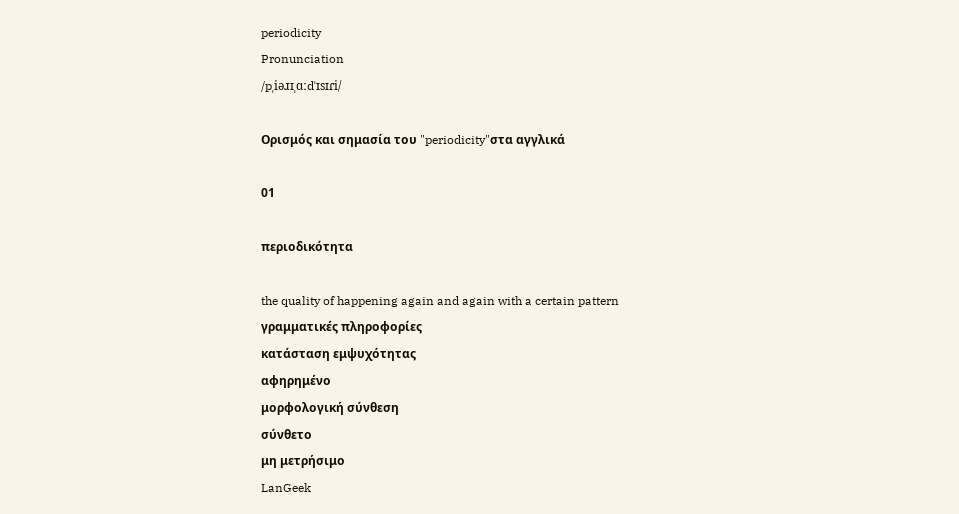periodicity
Pronunciation
/pˌiəɹɪˌɑːdˈɪsɪɾi/

Ορισμός και σημασία του "periodicity"στα αγγλικά

01

περιοδικότητα

the quality of happening again and again with a certain pattern
γραμματικές πληροφορίες
κατάσταση εμψυχότητας
αφηρημένο
μορφολογική σύνθεση
σύνθετο
μη μετρήσιμο
LanGeek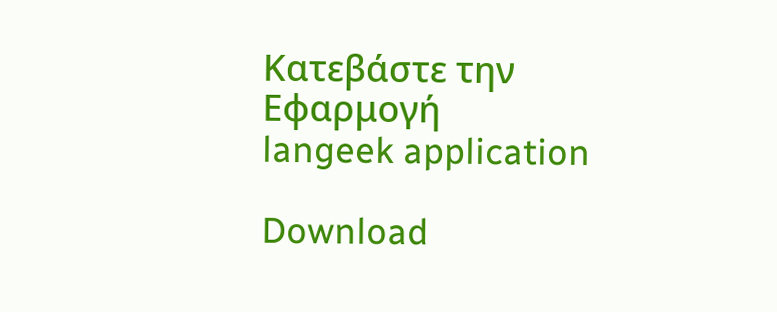Κατεβάστε την Εφαρμογή
langeek application

Download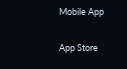Mobile App

App Store